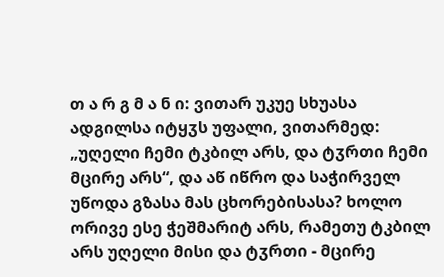თ ა რ გ მ ა ნ ი: ვითარ უკუე სხუასა ადგილსა იტყჳს უფალი, ვითარმედ: „უღელი ჩემი ტკბილ არს, და ტჳრთი ჩემი მცირე არს“, და აწ იწრო და საჭირველ უწოდა გზასა მას ცხორებისასა? ხოლო ორივე ესე ჭეშმარიტ არს, რამეთუ ტკბილ არს უღელი მისი და ტჳრთი - მცირე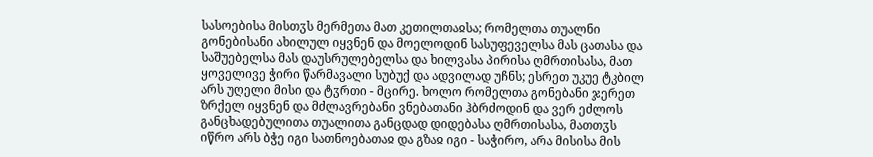სასოებისა მისთჳს მერმეთა მათ კეთილთაჲსა; რომელთა თუალნი გონებისანი ახილულ იყვნენ და მოელოდინ სასუფეველსა მას ცათასა და საშუებელსა მას დაუსრულებელსა და ხილვასა პირისა ღმრთისასა, მათ ყოველივე ჭირი წარმავალი სუბუქ და ადვილად უჩნს; ესრეთ უკუე ტკბილ არს უღელი მისი და ტჳრთი - მცირე. ხოლო რომელთა გონებანი ჯერეთ ზრქელ იყვნენ და მძლავრებანი ვნებათანი ჰბრძოდინ და ვერ ეძლოს განცხადებულითა თუალითა განცდად დიდებასა ღმრთისასა, მათთჳს იწრო არს ბჭე იგი სათნოებათაჲ და გზაჲ იგი - საჭირო, არა მისისა მის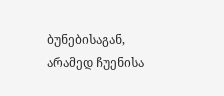ბუნებისაგან, არამედ ჩუენისა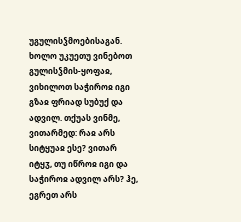უგულისჴმოებისაგან. ხოლო უკუეთუ ვინებოთ გულისჴმის-ყოფაჲ, ვიხილოთ საჭიროჲ იგი გზაჲ ფრიად სუბუქ და ადვილ. თქუას ვინმე, ვითარმედ: რაჲ არს სიტყუაჲ ესე? ვითარ იტყჳ, თუ იწროჲ იგი და საჭიროჲ ადვილ არს? ჰე, ეგრეთ არს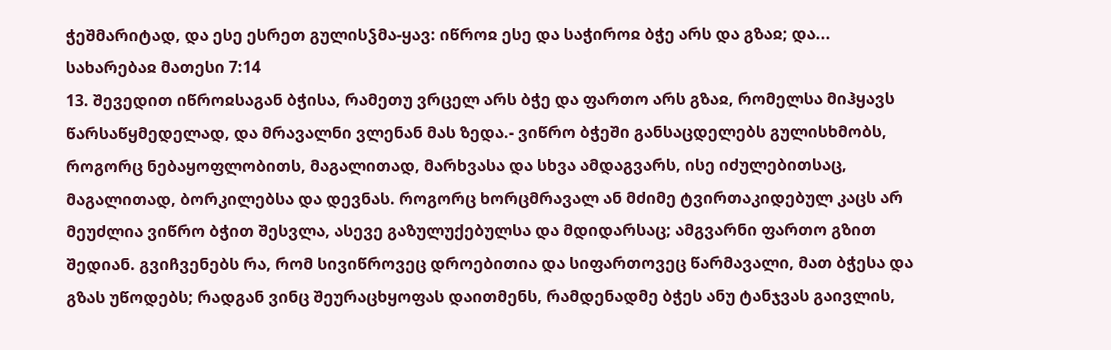ჭეშმარიტად, და ესე ესრეთ გულისჴმა-ყავ: იწროჲ ესე და საჭიროჲ ბჭე არს და გზაჲ; და...
სახარებაჲ მათესი 7:14
13. შევედით იწროჲსაგან ბჭისა, რამეთუ ვრცელ არს ბჭე და ფართო არს გზაჲ, რომელსა მიჰყავს წარსაწყმედელად, და მრავალნი ვლენან მას ზედა.- ვიწრო ბჭეში განსაცდელებს გულისხმობს, როგორც ნებაყოფლობითს, მაგალითად, მარხვასა და სხვა ამდაგვარს, ისე იძულებითსაც, მაგალითად, ბორკილებსა და დევნას. როგორც ხორცმრავალ ან მძიმე ტვირთაკიდებულ კაცს არ მეუძლია ვიწრო ბჭით შესვლა, ასევე გაზულუქებულსა და მდიდარსაც; ამგვარნი ფართო გზით შედიან. გვიჩვენებს რა, რომ სივიწროვეც დროებითია და სიფართოვეც წარმავალი, მათ ბჭესა და გზას უწოდებს; რადგან ვინც შეურაცხყოფას დაითმენს, რამდენადმე ბჭეს ანუ ტანჯვას გაივლის,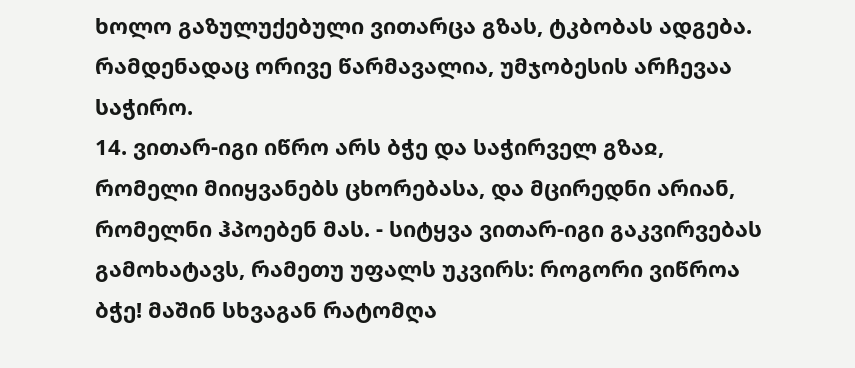ხოლო გაზულუქებული ვითარცა გზას, ტკბობას ადგება. რამდენადაც ორივე წარმავალია, უმჯობესის არჩევაა საჭირო.
14. ვითარ-იგი იწრო არს ბჭე და საჭირველ გზაჲ, რომელი მიიყვანებს ცხორებასა, და მცირედნი არიან, რომელნი ჰპოებენ მას. - სიტყვა ვითარ-იგი გაკვირვებას გამოხატავს, რამეთუ უფალს უკვირს: როგორი ვიწროა ბჭე! მაშინ სხვაგან რატომღა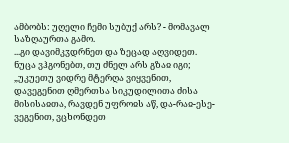ამბობს: უღელი ჩემი სუბუქ არს? - მომავალ საზღაურთა გამო.
...გი დავიმკჳდრნეთ და ზეცად აღვიდეთ.
ნუცა ვჰგონებთ, თუ ძნელ არს გზაჲ იგი; „უკუეთუ ვიდრე მტერღა ვიყვენით, დავეგენით ღმერთსა სიკუდილითა ძისა მისისაჲთა, რავდენ უფროჲს აწ, და-რაჲ-ესე-ვეგენით, ვცხონდეთ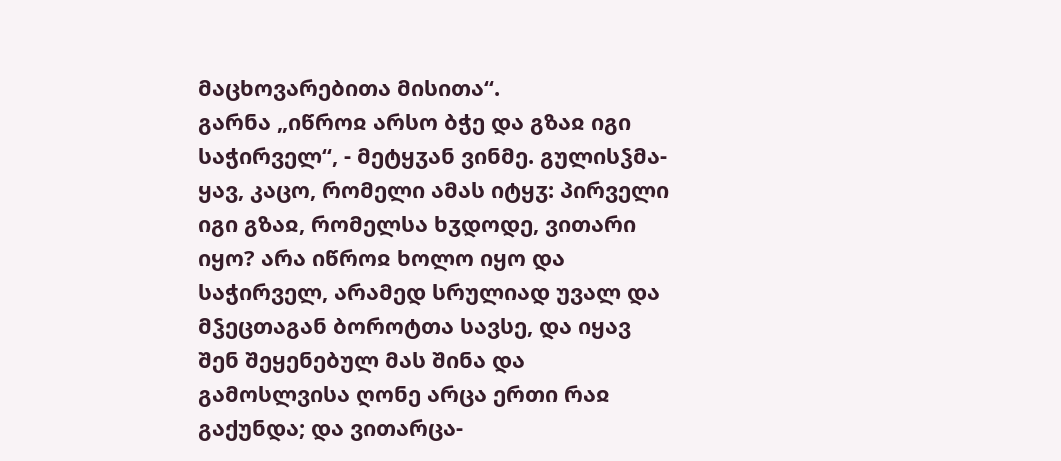მაცხოვარებითა მისითა“.
გარნა „იწროჲ არსო ბჭე და გზაჲ იგი საჭირველ“, - მეტყჳან ვინმე. გულისჴმა-ყავ, კაცო, რომელი ამას იტყჳ: პირველი იგი გზაჲ, რომელსა ხჳდოდე, ვითარი იყო? არა იწროჲ ხოლო იყო და საჭირველ, არამედ სრულიად უვალ და მჴეცთაგან ბოროტთა სავსე, და იყავ შენ შეყენებულ მას შინა და გამოსლვისა ღონე არცა ერთი რაჲ გაქუნდა; და ვითარცა-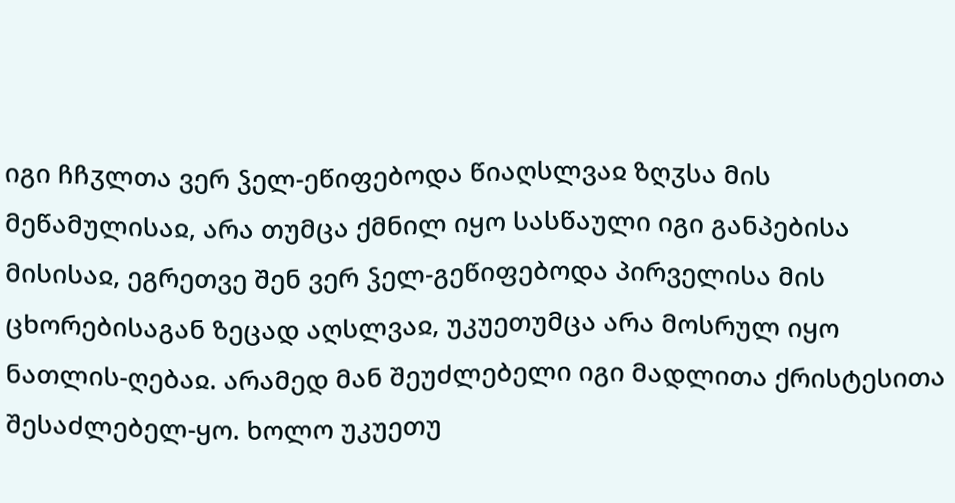იგი ჩჩჳლთა ვერ ჴელ-ეწიფებოდა წიაღსლვაჲ ზღჳსა მის მეწამულისაჲ, არა თუმცა ქმნილ იყო სასწაული იგი განპებისა მისისაჲ, ეგრეთვე შენ ვერ ჴელ-გეწიფებოდა პირველისა მის ცხორებისაგან ზეცად აღსლვაჲ, უკუეთუმცა არა მოსრულ იყო ნათლის-ღებაჲ. არამედ მან შეუძლებელი იგი მადლითა ქრისტესითა შესაძლებელ-ყო. ხოლო უკუეთუ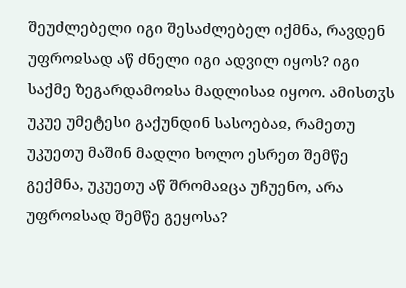შეუძლებელი იგი შესაძლებელ იქმნა, რავდენ უფროჲსად აწ ძნელი იგი ადვილ იყოს? იგი საქმე ზეგარდამოჲსა მადლისაჲ იყოო. ამისთჳს უკუე უმეტესი გაქუნდინ სასოებაჲ, რამეთუ უკუეთუ მაშინ მადლი ხოლო ესრეთ შემწე გექმნა, უკუეთუ აწ შრომაჲცა უჩუენო, არა უფროჲსად შემწე გეყოსა?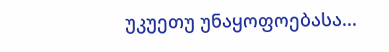უკუეთუ უნაყოფოებასა...